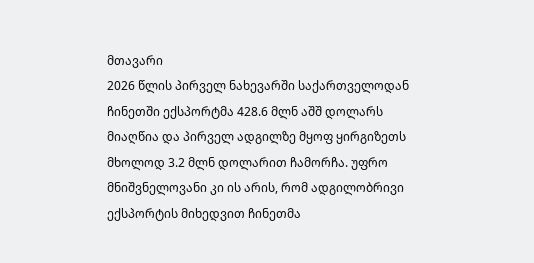მთავარი
2026 წლის პირველ ნახევარში საქართველოდან ჩინეთში ექსპორტმა 428.6 მლნ აშშ დოლარს მიაღწია და პირველ ადგილზე მყოფ ყირგიზეთს მხოლოდ 3.2 მლნ დოლარით ჩამორჩა. უფრო მნიშვნელოვანი კი ის არის, რომ ადგილობრივი ექსპორტის მიხედვით ჩინეთმა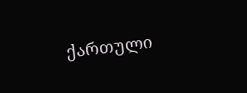ქართული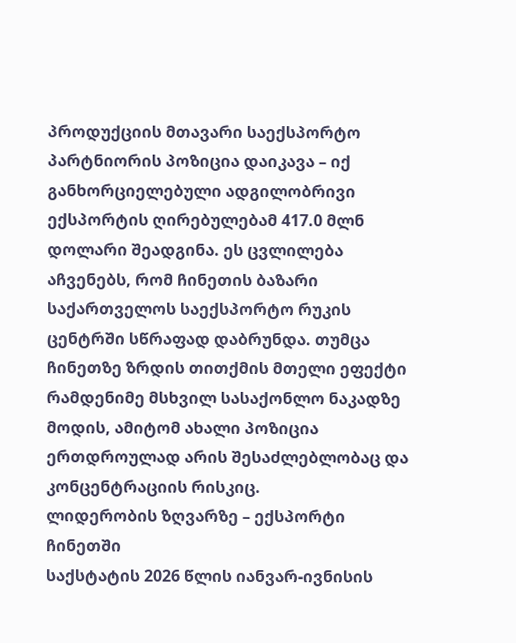პროდუქციის მთავარი საექსპორტო პარტნიორის პოზიცია დაიკავა – იქ განხორციელებული ადგილობრივი ექსპორტის ღირებულებამ 417.0 მლნ დოლარი შეადგინა. ეს ცვლილება აჩვენებს, რომ ჩინეთის ბაზარი საქართველოს საექსპორტო რუკის ცენტრში სწრაფად დაბრუნდა. თუმცა ჩინეთზე ზრდის თითქმის მთელი ეფექტი რამდენიმე მსხვილ სასაქონლო ნაკადზე მოდის, ამიტომ ახალი პოზიცია ერთდროულად არის შესაძლებლობაც და კონცენტრაციის რისკიც.
ლიდერობის ზღვარზე – ექსპორტი ჩინეთში
საქსტატის 2026 წლის იანვარ-ივნისის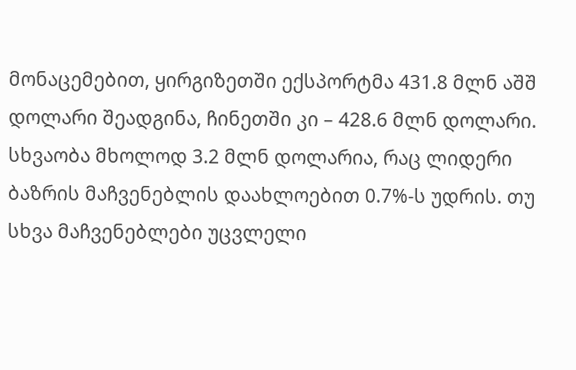მონაცემებით, ყირგიზეთში ექსპორტმა 431.8 მლნ აშშ დოლარი შეადგინა, ჩინეთში კი – 428.6 მლნ დოლარი. სხვაობა მხოლოდ 3.2 მლნ დოლარია, რაც ლიდერი ბაზრის მაჩვენებლის დაახლოებით 0.7%-ს უდრის. თუ სხვა მაჩვენებლები უცვლელი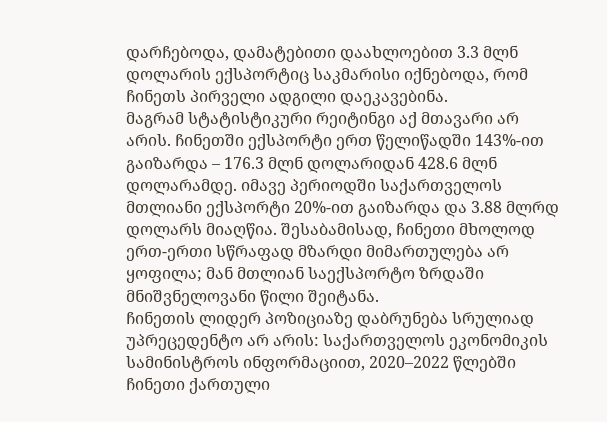დარჩებოდა, დამატებითი დაახლოებით 3.3 მლნ დოლარის ექსპორტიც საკმარისი იქნებოდა, რომ ჩინეთს პირველი ადგილი დაეკავებინა.
მაგრამ სტატისტიკური რეიტინგი აქ მთავარი არ არის. ჩინეთში ექსპორტი ერთ წელიწადში 143%-ით გაიზარდა – 176.3 მლნ დოლარიდან 428.6 მლნ დოლარამდე. იმავე პერიოდში საქართველოს მთლიანი ექსპორტი 20%-ით გაიზარდა და 3.88 მლრდ დოლარს მიაღწია. შესაბამისად, ჩინეთი მხოლოდ ერთ-ერთი სწრაფად მზარდი მიმართულება არ ყოფილა; მან მთლიან საექსპორტო ზრდაში მნიშვნელოვანი წილი შეიტანა.
ჩინეთის ლიდერ პოზიციაზე დაბრუნება სრულიად უპრეცედენტო არ არის: საქართველოს ეკონომიკის სამინისტროს ინფორმაციით, 2020–2022 წლებში ჩინეთი ქართული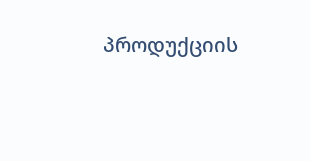პროდუქციის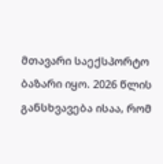მთავარი საექსპორტო ბაზარი იყო. 2026 წლის განსხვავება ისაა, რომ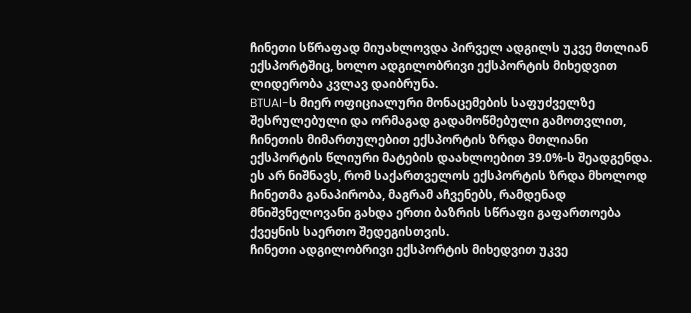ჩინეთი სწრაფად მიუახლოვდა პირველ ადგილს უკვე მთლიან ექსპორტშიც, ხოლო ადგილობრივი ექსპორტის მიხედვით ლიდერობა კვლავ დაიბრუნა.
BTUAI-ს მიერ ოფიციალური მონაცემების საფუძველზე შესრულებული და ორმაგად გადამოწმებული გამოთვლით, ჩინეთის მიმართულებით ექსპორტის ზრდა მთლიანი ექსპორტის წლიური მატების დაახლოებით 39.0%-ს შეადგენდა. ეს არ ნიშნავს, რომ საქართველოს ექსპორტის ზრდა მხოლოდ ჩინეთმა განაპირობა, მაგრამ აჩვენებს, რამდენად მნიშვნელოვანი გახდა ერთი ბაზრის სწრაფი გაფართოება ქვეყნის საერთო შედეგისთვის.
ჩინეთი ადგილობრივი ექსპორტის მიხედვით უკვე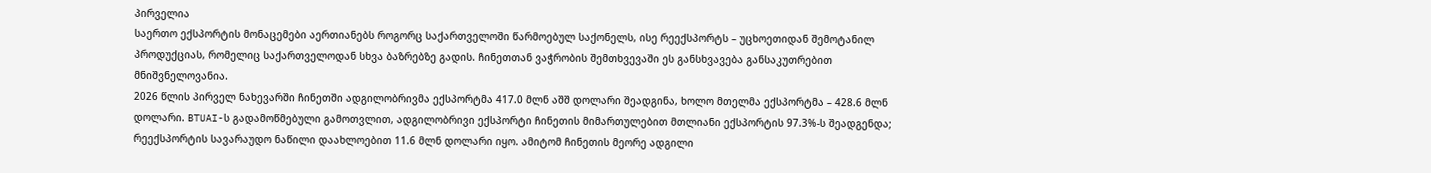პირველია
საერთო ექსპორტის მონაცემები აერთიანებს როგორც საქართველოში წარმოებულ საქონელს, ისე რეექსპორტს – უცხოეთიდან შემოტანილ პროდუქციას, რომელიც საქართველოდან სხვა ბაზრებზე გადის. ჩინეთთან ვაჭრობის შემთხვევაში ეს განსხვავება განსაკუთრებით მნიშვნელოვანია.
2026 წლის პირველ ნახევარში ჩინეთში ადგილობრივმა ექსპორტმა 417.0 მლნ აშშ დოლარი შეადგინა, ხოლო მთელმა ექსპორტმა – 428.6 მლნ დოლარი. BTUAI-ს გადამოწმებული გამოთვლით, ადგილობრივი ექსპორტი ჩინეთის მიმართულებით მთლიანი ექსპორტის 97.3%-ს შეადგენდა; რეექსპორტის სავარაუდო ნაწილი დაახლოებით 11.6 მლნ დოლარი იყო. ამიტომ ჩინეთის მეორე ადგილი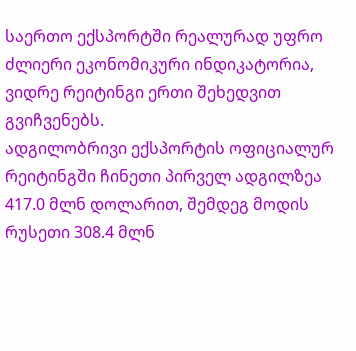საერთო ექსპორტში რეალურად უფრო ძლიერი ეკონომიკური ინდიკატორია, ვიდრე რეიტინგი ერთი შეხედვით გვიჩვენებს.
ადგილობრივი ექსპორტის ოფიციალურ რეიტინგში ჩინეთი პირველ ადგილზეა 417.0 მლნ დოლარით, შემდეგ მოდის რუსეთი 308.4 მლნ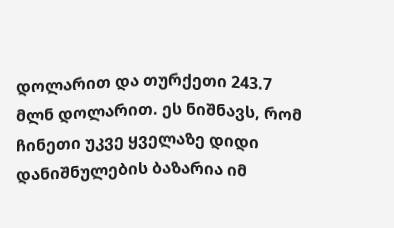დოლარით და თურქეთი 243.7 მლნ დოლარით. ეს ნიშნავს, რომ ჩინეთი უკვე ყველაზე დიდი დანიშნულების ბაზარია იმ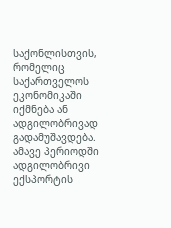საქონლისთვის, რომელიც საქართველოს ეკონომიკაში იქმნება ან ადგილობრივად გადამუშავდება.
ამავე პერიოდში ადგილობრივი ექსპორტის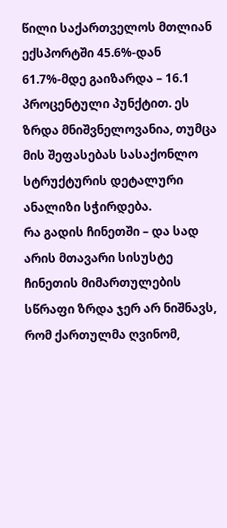წილი საქართველოს მთლიან ექსპორტში 45.6%-დან 61.7%-მდე გაიზარდა – 16.1 პროცენტული პუნქტით. ეს ზრდა მნიშვნელოვანია, თუმცა მის შეფასებას სასაქონლო სტრუქტურის დეტალური ანალიზი სჭირდება.
რა გადის ჩინეთში – და სად არის მთავარი სისუსტე
ჩინეთის მიმართულების სწრაფი ზრდა ჯერ არ ნიშნავს, რომ ქართულმა ღვინომ,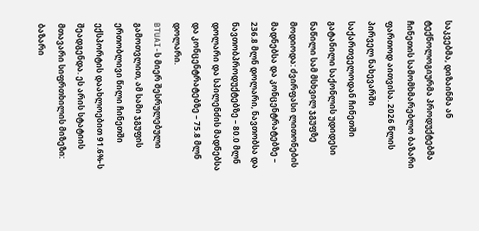საკვებმა, დიზაინმა ან ტექნოლოგიურმა პროდუქტებმა ჩინეთის სამომხმარებლო ბაზარი ფართოდ აითვისა. 2026 წლის პირველ ნახევარში საქართველოდან ჩინეთში გატანილი საქონლის უდიდესი ნაწილი სამ მსხვილ ჯგუფზე მოდიოდა: ძვირფასი ლითონების მადნებსა და კონცენტრატებზე – 236.8 მლნ დოლარი, ნავთობსა და ნავთობპროდუქტებზე – 80.0 მლნ დოლარი და სპილენძის მადნებსა და კონცენტრატებზე – 75.8 მლნ დოლარი.
BTUAI-ს მიერ შესრულებული გამოთვლით, ამ სამი ჯგუფის ერთობლივი წილი ჩინეთში ექსპორტის დაახლოებით 91.6%-ს შეადგენდა. ეს არის სტატიის მთავარი სიფრთხილის მიზეზი: ბაზარი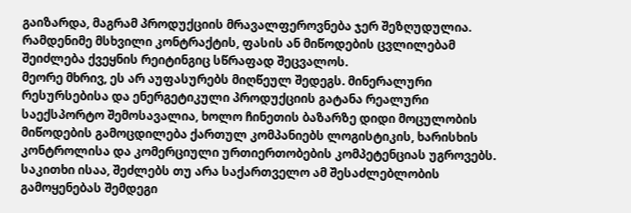გაიზარდა, მაგრამ პროდუქციის მრავალფეროვნება ჯერ შეზღუდულია. რამდენიმე მსხვილი კონტრაქტის, ფასის ან მიწოდების ცვლილებამ შეიძლება ქვეყნის რეიტინგიც სწრაფად შეცვალოს.
მეორე მხრივ, ეს არ აუფასურებს მიღწეულ შედეგს. მინერალური რესურსებისა და ენერგეტიკული პროდუქციის გატანა რეალური საექსპორტო შემოსავალია, ხოლო ჩინეთის ბაზარზე დიდი მოცულობის მიწოდების გამოცდილება ქართულ კომპანიებს ლოგისტიკის, ხარისხის კონტროლისა და კომერციული ურთიერთობების კომპეტენციას უგროვებს. საკითხი ისაა, შეძლებს თუ არა საქართველო ამ შესაძლებლობის გამოყენებას შემდეგი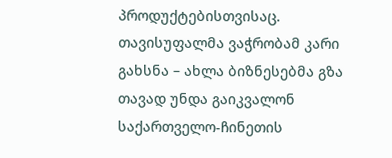პროდუქტებისთვისაც.
თავისუფალმა ვაჭრობამ კარი გახსნა – ახლა ბიზნესებმა გზა თავად უნდა გაიკვალონ
საქართველო-ჩინეთის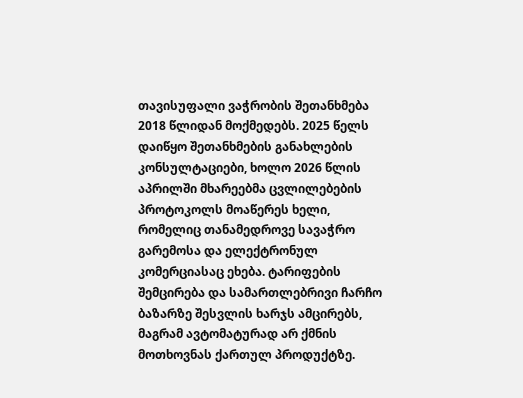თავისუფალი ვაჭრობის შეთანხმება 2018 წლიდან მოქმედებს. 2025 წელს დაიწყო შეთანხმების განახლების კონსულტაციები, ხოლო 2026 წლის აპრილში მხარეებმა ცვლილებების პროტოკოლს მოაწერეს ხელი, რომელიც თანამედროვე სავაჭრო გარემოსა და ელექტრონულ კომერციასაც ეხება. ტარიფების შემცირება და სამართლებრივი ჩარჩო ბაზარზე შესვლის ხარჯს ამცირებს, მაგრამ ავტომატურად არ ქმნის მოთხოვნას ქართულ პროდუქტზე.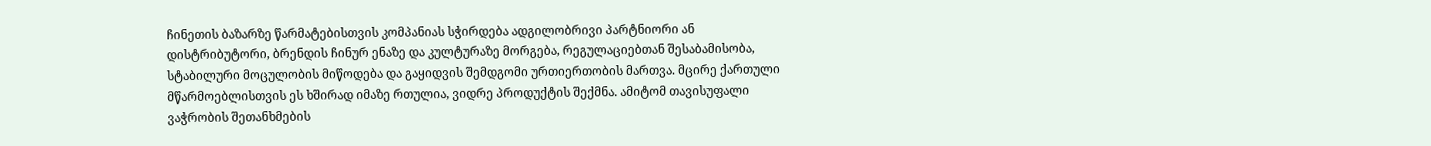ჩინეთის ბაზარზე წარმატებისთვის კომპანიას სჭირდება ადგილობრივი პარტნიორი ან დისტრიბუტორი, ბრენდის ჩინურ ენაზე და კულტურაზე მორგება, რეგულაციებთან შესაბამისობა, სტაბილური მოცულობის მიწოდება და გაყიდვის შემდგომი ურთიერთობის მართვა. მცირე ქართული მწარმოებლისთვის ეს ხშირად იმაზე რთულია, ვიდრე პროდუქტის შექმნა. ამიტომ თავისუფალი ვაჭრობის შეთანხმების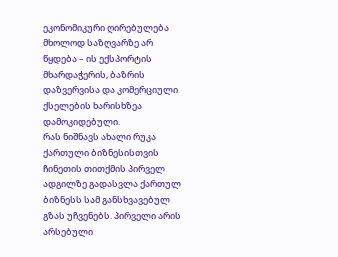ეკონომიკური ღირებულება მხოლოდ საზღვარზე არ წყდება – ის ექსპორტის მხარდაჭერის, ბაზრის დაზვერვისა და კომერციული ქსელების ხარისხზეა დამოკიდებული.
რას ნიშნავს ახალი რუკა ქართული ბიზნესისთვის
ჩინეთის თითქმის პირველ ადგილზე გადასვლა ქართულ ბიზნესს სამ განსხვავებულ გზას უჩვენებს. პირველი არის არსებული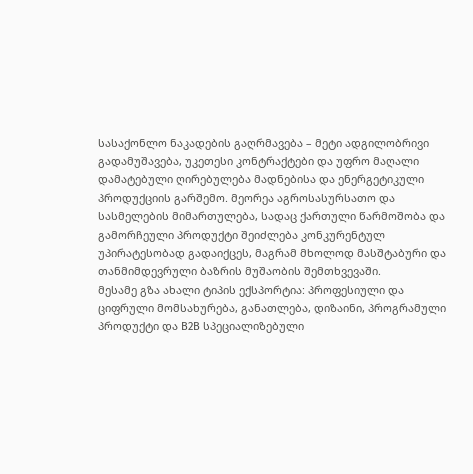სასაქონლო ნაკადების გაღრმავება – მეტი ადგილობრივი გადამუშავება, უკეთესი კონტრაქტები და უფრო მაღალი დამატებული ღირებულება მადნებისა და ენერგეტიკული პროდუქციის გარშემო. მეორეა აგროსასურსათო და სასმელების მიმართულება, სადაც ქართული წარმოშობა და გამორჩეული პროდუქტი შეიძლება კონკურენტულ უპირატესობად გადაიქცეს, მაგრამ მხოლოდ მასშტაბური და თანმიმდევრული ბაზრის მუშაობის შემთხვევაში.
მესამე გზა ახალი ტიპის ექსპორტია: პროფესიული და ციფრული მომსახურება, განათლება, დიზაინი, პროგრამული პროდუქტი და B2B სპეციალიზებული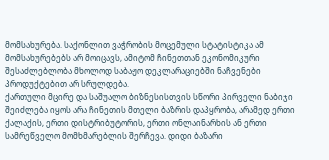მომსახურება. საქონლით ვაჭრობის მოცემული სტატისტიკა ამ მომსახურებებს არ მოიცავს, ამიტომ ჩინეთთან ეკონომიკური შესაძლებლობა მხოლოდ საბაჟო დეკლარაციებში ნაჩვენები პროდუქტებით არ სრულდება.
ქართული მცირე და საშუალო ბიზნესისთვის სწორი პირველი ნაბიჯი შეიძლება იყოს არა ჩინეთის მთელი ბაზრის დაპყრობა, არამედ ერთი ქალაქის, ერთი დისტრიბუტორის, ერთი ონლაინარხის ან ერთი სამრეწველო მომხმარებლის შერჩევა. დიდი ბაზარი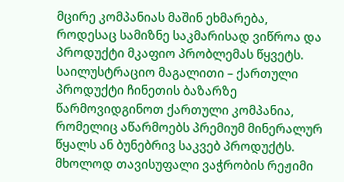მცირე კომპანიას მაშინ ეხმარება, როდესაც სამიზნე საკმარისად ვიწროა და პროდუქტი მკაფიო პრობლემას წყვეტს.
საილუსტრაციო მაგალითი – ქართული პროდუქტი ჩინეთის ბაზარზე
წარმოვიდგინოთ ქართული კომპანია, რომელიც აწარმოებს პრემიუმ მინერალურ წყალს ან ბუნებრივ საკვებ პროდუქტს. მხოლოდ თავისუფალი ვაჭრობის რეჟიმი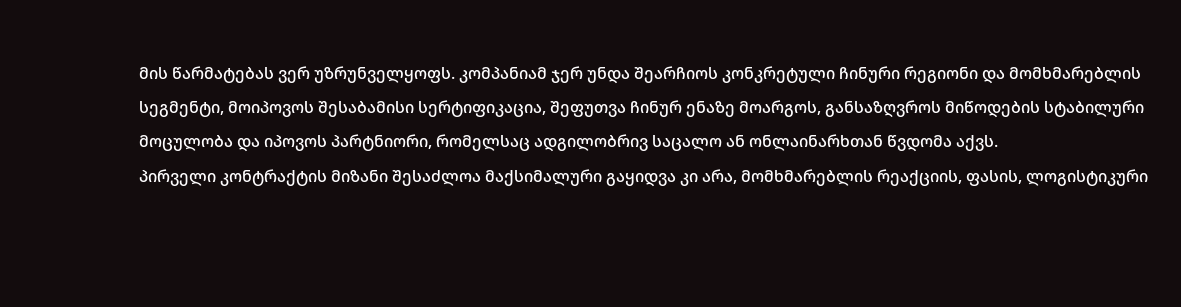მის წარმატებას ვერ უზრუნველყოფს. კომპანიამ ჯერ უნდა შეარჩიოს კონკრეტული ჩინური რეგიონი და მომხმარებლის სეგმენტი, მოიპოვოს შესაბამისი სერტიფიკაცია, შეფუთვა ჩინურ ენაზე მოარგოს, განსაზღვროს მიწოდების სტაბილური მოცულობა და იპოვოს პარტნიორი, რომელსაც ადგილობრივ საცალო ან ონლაინარხთან წვდომა აქვს.
პირველი კონტრაქტის მიზანი შესაძლოა მაქსიმალური გაყიდვა კი არა, მომხმარებლის რეაქციის, ფასის, ლოგისტიკური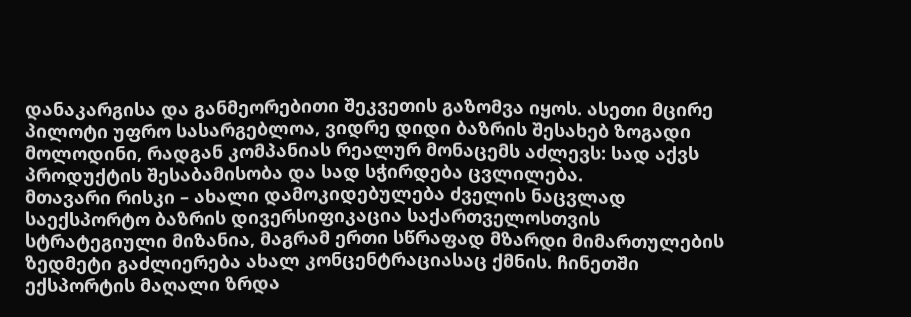დანაკარგისა და განმეორებითი შეკვეთის გაზომვა იყოს. ასეთი მცირე პილოტი უფრო სასარგებლოა, ვიდრე დიდი ბაზრის შესახებ ზოგადი მოლოდინი, რადგან კომპანიას რეალურ მონაცემს აძლევს: სად აქვს პროდუქტის შესაბამისობა და სად სჭირდება ცვლილება.
მთავარი რისკი – ახალი დამოკიდებულება ძველის ნაცვლად
საექსპორტო ბაზრის დივერსიფიკაცია საქართველოსთვის სტრატეგიული მიზანია, მაგრამ ერთი სწრაფად მზარდი მიმართულების ზედმეტი გაძლიერება ახალ კონცენტრაციასაც ქმნის. ჩინეთში ექსპორტის მაღალი ზრდა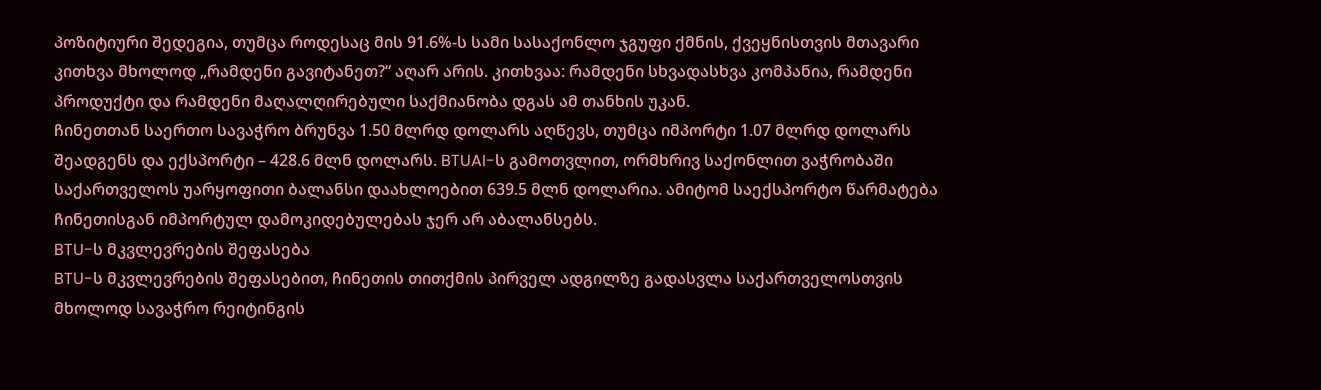პოზიტიური შედეგია, თუმცა როდესაც მის 91.6%-ს სამი სასაქონლო ჯგუფი ქმნის, ქვეყნისთვის მთავარი კითხვა მხოლოდ „რამდენი გავიტანეთ?“ აღარ არის. კითხვაა: რამდენი სხვადასხვა კომპანია, რამდენი პროდუქტი და რამდენი მაღალღირებული საქმიანობა დგას ამ თანხის უკან.
ჩინეთთან საერთო სავაჭრო ბრუნვა 1.50 მლრდ დოლარს აღწევს, თუმცა იმპორტი 1.07 მლრდ დოლარს შეადგენს და ექსპორტი – 428.6 მლნ დოლარს. BTUAI-ს გამოთვლით, ორმხრივ საქონლით ვაჭრობაში საქართველოს უარყოფითი ბალანსი დაახლოებით 639.5 მლნ დოლარია. ამიტომ საექსპორტო წარმატება ჩინეთისგან იმპორტულ დამოკიდებულებას ჯერ არ აბალანსებს.
BTU-ს მკვლევრების შეფასება
BTU-ს მკვლევრების შეფასებით, ჩინეთის თითქმის პირველ ადგილზე გადასვლა საქართველოსთვის მხოლოდ სავაჭრო რეიტინგის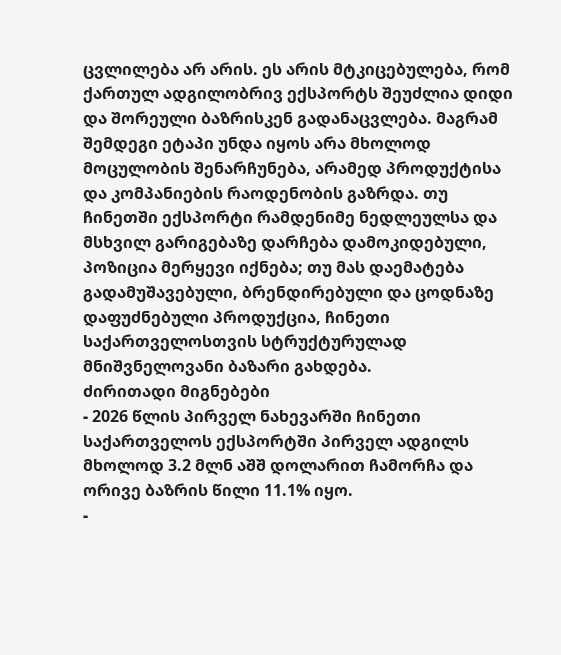ცვლილება არ არის. ეს არის მტკიცებულება, რომ ქართულ ადგილობრივ ექსპორტს შეუძლია დიდი და შორეული ბაზრისკენ გადანაცვლება. მაგრამ შემდეგი ეტაპი უნდა იყოს არა მხოლოდ მოცულობის შენარჩუნება, არამედ პროდუქტისა და კომპანიების რაოდენობის გაზრდა. თუ ჩინეთში ექსპორტი რამდენიმე ნედლეულსა და მსხვილ გარიგებაზე დარჩება დამოკიდებული, პოზიცია მერყევი იქნება; თუ მას დაემატება გადამუშავებული, ბრენდირებული და ცოდნაზე დაფუძნებული პროდუქცია, ჩინეთი საქართველოსთვის სტრუქტურულად მნიშვნელოვანი ბაზარი გახდება.
ძირითადი მიგნებები
- 2026 წლის პირველ ნახევარში ჩინეთი საქართველოს ექსპორტში პირველ ადგილს მხოლოდ 3.2 მლნ აშშ დოლარით ჩამორჩა და ორივე ბაზრის წილი 11.1% იყო.
-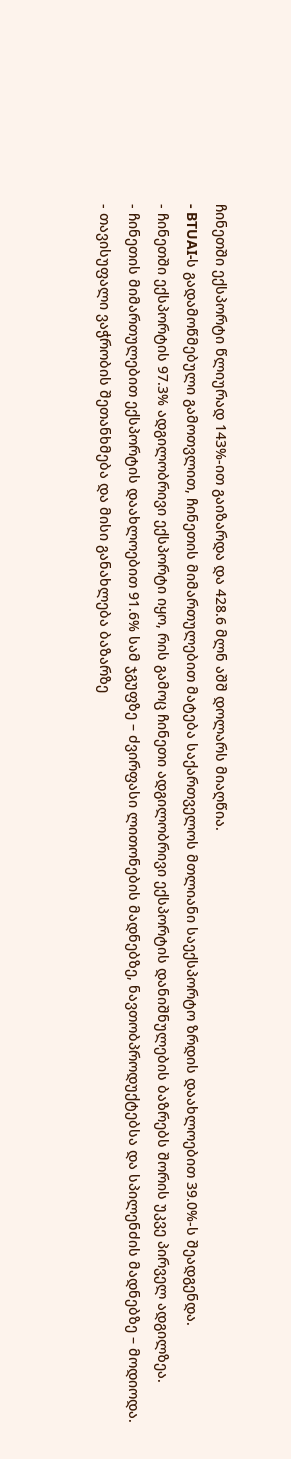ჩინეთში ექსპორტი წლიურად 143%-ით გაიზარდა და 428.6 მლნ აშშ დოლარს მიაღწია.
- BTUAI-ს გადამოწმებული გამოთვლით, ჩინეთის მიმართულებით მატება საქართველოს მთლიანი საექსპორტო ზრდის დაახლოებით 39.0%-ს შეადგენდა.
- ჩინეთში ექსპორტის 97.3% ადგილობრივი ექსპორტი იყო, რის გამოც ჩინეთი ადგილობრივი ექსპორტის დანიშნულების ბაზრებს შორის უკვე პირველ ადგილზეა.
- ჩინეთის მიმართულებით ექსპორტის დაახლოებით 91.6% სამ ჯგუფზე – ძვირფასი ლითონების მადნებზე, ნავთობპროდუქტებსა და სპილენძის მადნებზე – მოდიოდა.
- თავისუფალი ვაჭრობის შეთანხმება და მისი განახლება ბაზარზე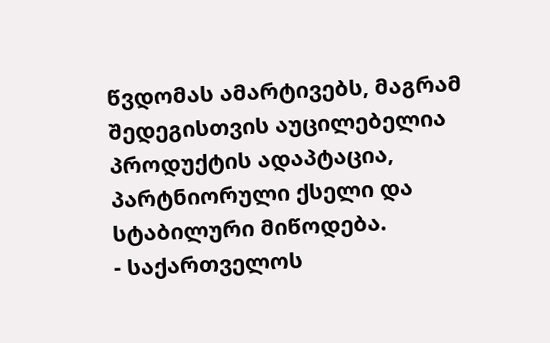წვდომას ამარტივებს, მაგრამ შედეგისთვის აუცილებელია პროდუქტის ადაპტაცია, პარტნიორული ქსელი და სტაბილური მიწოდება.
- საქართველოს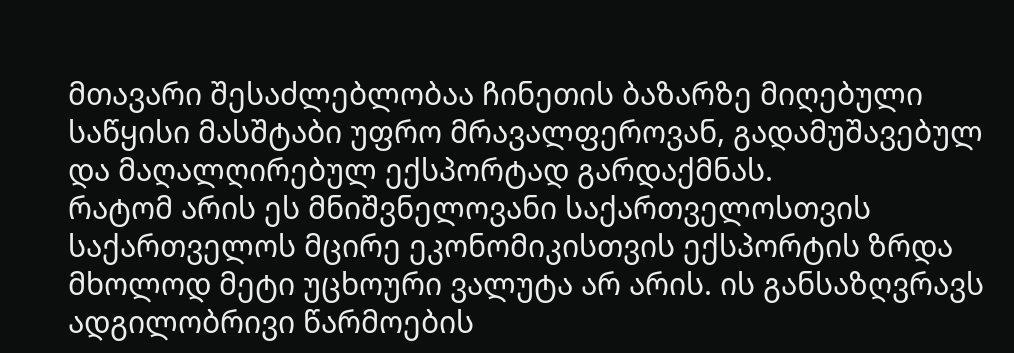მთავარი შესაძლებლობაა ჩინეთის ბაზარზე მიღებული საწყისი მასშტაბი უფრო მრავალფეროვან, გადამუშავებულ და მაღალღირებულ ექსპორტად გარდაქმნას.
რატომ არის ეს მნიშვნელოვანი საქართველოსთვის
საქართველოს მცირე ეკონომიკისთვის ექსპორტის ზრდა მხოლოდ მეტი უცხოური ვალუტა არ არის. ის განსაზღვრავს ადგილობრივი წარმოების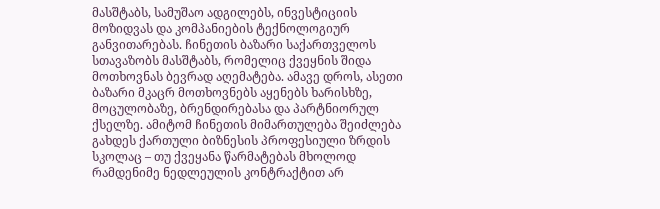მასშტაბს, სამუშაო ადგილებს, ინვესტიციის მოზიდვას და კომპანიების ტექნოლოგიურ განვითარებას. ჩინეთის ბაზარი საქართველოს სთავაზობს მასშტაბს, რომელიც ქვეყნის შიდა მოთხოვნას ბევრად აღემატება. ამავე დროს, ასეთი ბაზარი მკაცრ მოთხოვნებს აყენებს ხარისხზე, მოცულობაზე, ბრენდირებასა და პარტნიორულ ქსელზე. ამიტომ ჩინეთის მიმართულება შეიძლება გახდეს ქართული ბიზნესის პროფესიული ზრდის სკოლაც – თუ ქვეყანა წარმატებას მხოლოდ რამდენიმე ნედლეულის კონტრაქტით არ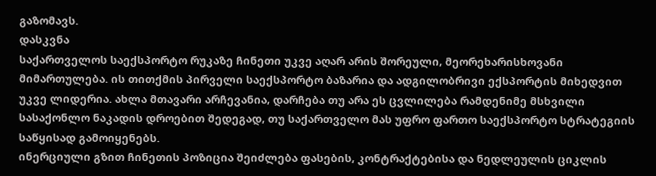გაზომავს.
დასკვნა
საქართველოს საექსპორტო რუკაზე ჩინეთი უკვე აღარ არის შორეული, მეორეხარისხოვანი მიმართულება. ის თითქმის პირველი საექსპორტო ბაზარია და ადგილობრივი ექსპორტის მიხედვით უკვე ლიდერია. ახლა მთავარი არჩევანია, დარჩება თუ არა ეს ცვლილება რამდენიმე მსხვილი სასაქონლო ნაკადის დროებით შედეგად, თუ საქართველო მას უფრო ფართო საექსპორტო სტრატეგიის საწყისად გამოიყენებს.
ინერციული გზით ჩინეთის პოზიცია შეიძლება ფასების, კონტრაქტებისა და ნედლეულის ციკლის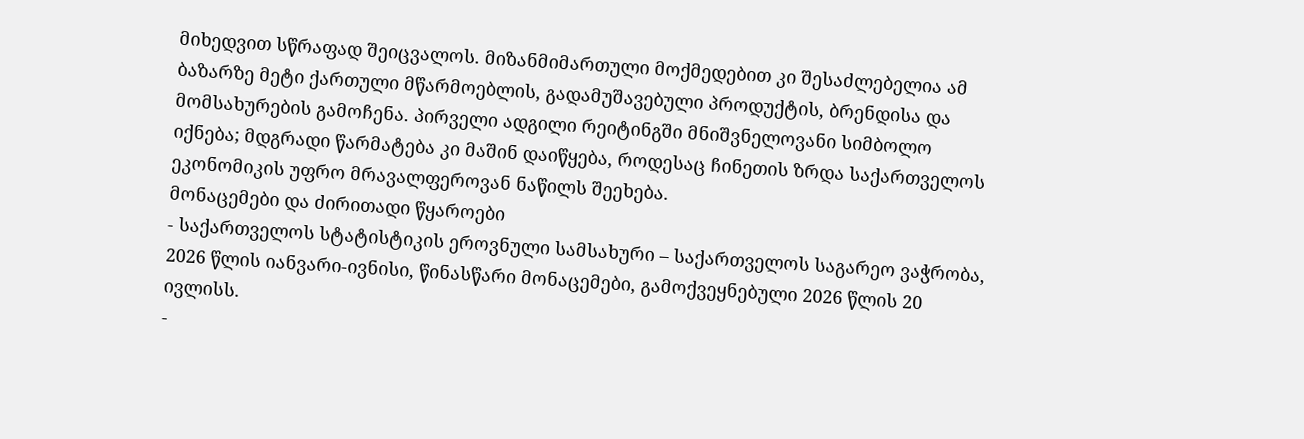მიხედვით სწრაფად შეიცვალოს. მიზანმიმართული მოქმედებით კი შესაძლებელია ამ ბაზარზე მეტი ქართული მწარმოებლის, გადამუშავებული პროდუქტის, ბრენდისა და მომსახურების გამოჩენა. პირველი ადგილი რეიტინგში მნიშვნელოვანი სიმბოლო იქნება; მდგრადი წარმატება კი მაშინ დაიწყება, როდესაც ჩინეთის ზრდა საქართველოს ეკონომიკის უფრო მრავალფეროვან ნაწილს შეეხება.
მონაცემები და ძირითადი წყაროები
- საქართველოს სტატისტიკის ეროვნული სამსახური – საქართველოს საგარეო ვაჭრობა, 2026 წლის იანვარი-ივნისი, წინასწარი მონაცემები, გამოქვეყნებული 2026 წლის 20 ივლისს.
-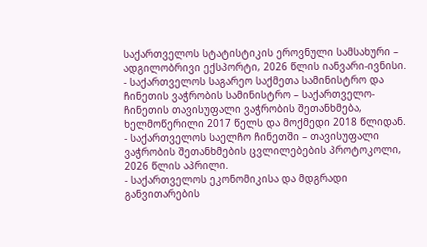საქართველოს სტატისტიკის ეროვნული სამსახური – ადგილობრივი ექსპორტი, 2026 წლის იანვარი-ივნისი.
- საქართველოს საგარეო საქმეთა სამინისტრო და ჩინეთის ვაჭრობის სამინისტრო – საქართველო-ჩინეთის თავისუფალი ვაჭრობის შეთანხმება, ხელმოწერილი 2017 წელს და მოქმედი 2018 წლიდან.
- საქართველოს საელჩო ჩინეთში – თავისუფალი ვაჭრობის შეთანხმების ცვლილებების პროტოკოლი, 2026 წლის აპრილი.
- საქართველოს ეკონომიკისა და მდგრადი განვითარების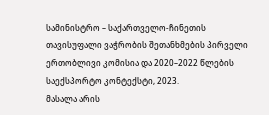სამინისტრო – საქართველო-ჩინეთის თავისუფალი ვაჭრობის შეთანხმების პირველი ერთობლივი კომისია და 2020–2022 წლების საექსპორტო კონტექსტი, 2023.
მასალა არის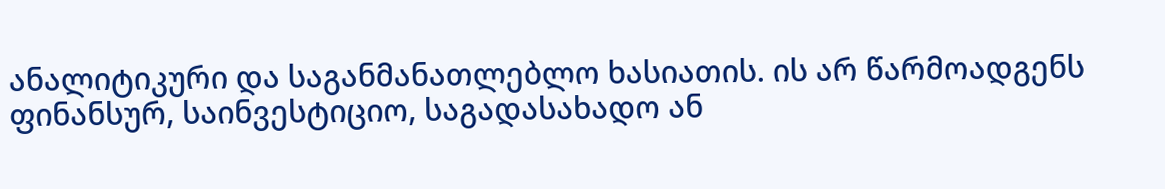ანალიტიკური და საგანმანათლებლო ხასიათის. ის არ წარმოადგენს ფინანსურ, საინვესტიციო, საგადასახადო ან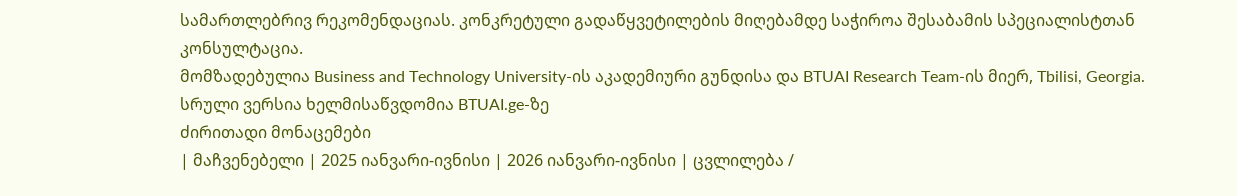სამართლებრივ რეკომენდაციას. კონკრეტული გადაწყვეტილების მიღებამდე საჭიროა შესაბამის სპეციალისტთან კონსულტაცია.
მომზადებულია Business and Technology University-ის აკადემიური გუნდისა და BTUAI Research Team-ის მიერ, Tbilisi, Georgia.
სრული ვერსია ხელმისაწვდომია BTUAI.ge-ზე
ძირითადი მონაცემები
| მაჩვენებელი | 2025 იანვარი-ივნისი | 2026 იანვარი-ივნისი | ცვლილება /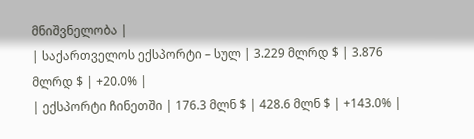მნიშვნელობა |
| საქართველოს ექსპორტი – სულ | 3.229 მლრდ $ | 3.876 მლრდ $ | +20.0% |
| ექსპორტი ჩინეთში | 176.3 მლნ $ | 428.6 მლნ $ | +143.0% |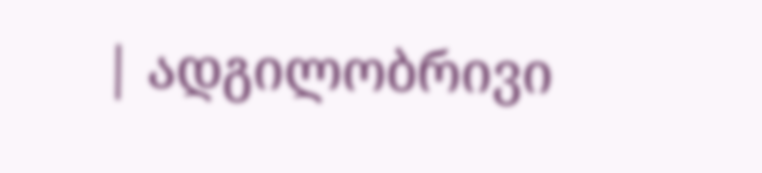| ადგილობრივი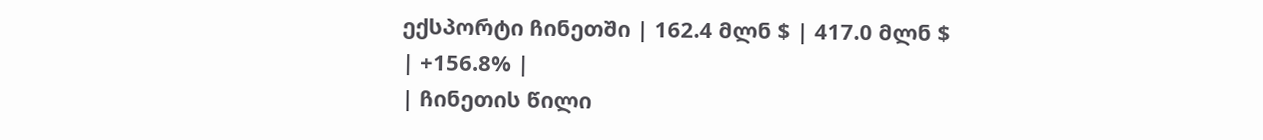ექსპორტი ჩინეთში | 162.4 მლნ $ | 417.0 მლნ $ | +156.8% |
| ჩინეთის წილი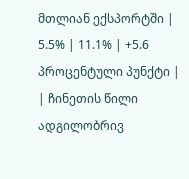მთლიან ექსპორტში | 5.5% | 11.1% | +5.6 პროცენტული პუნქტი |
| ჩინეთის წილი ადგილობრივ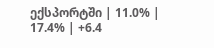ექსპორტში | 11.0% | 17.4% | +6.4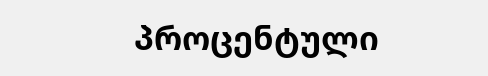პროცენტული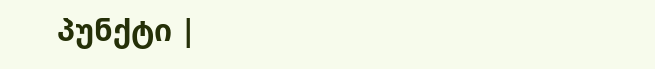პუნქტი |